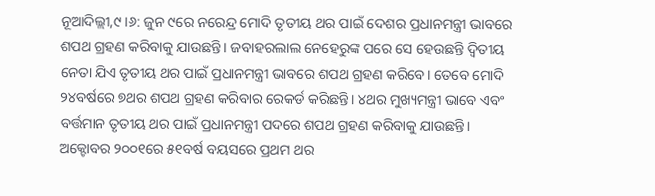ନୂଆଦିଲ୍ଲୀ,୯।୬: ଜୁନ ୯ରେ ନରେନ୍ଦ୍ର ମୋଦି ତୃତୀୟ ଥର ପାଇଁ ଦେଶର ପ୍ରଧାନମନ୍ତ୍ରୀ ଭାବରେ ଶପଥ ଗ୍ରହଣ କରିବାକୁ ଯାଉଛନ୍ତି। ଜବାହରଲାଲ ନେହେରୁଙ୍କ ପରେ ସେ ହେଉଛନ୍ତି ଦ୍ୱିତୀୟ ନେତା ଯିଏ ତୃତୀୟ ଥର ପାଇଁ ପ୍ରଧାନମନ୍ତ୍ରୀ ଭାବରେ ଶପଥ ଗ୍ରହଣ କରିବେ। ତେବେ ମୋଦି ୨୪ବର୍ଷରେ ୭ଥର ଶପଥ ଗ୍ରହଣ କରିବାର ରେକର୍ଡ କରିଛନ୍ତି। ୪ଥର ମୁଖ୍ୟମନ୍ତ୍ରୀ ଭାବେ ଏବଂ ବର୍ତ୍ତମାନ ତୃତୀୟ ଥର ପାଇଁ ପ୍ରଧାନମନ୍ତ୍ରୀ ପଦରେ ଶପଥ ଗ୍ରହଣ କରିବାକୁ ଯାଉଛନ୍ତି।
ଅକ୍ଟୋବର ୨୦୦୧ରେ ୫୧ବର୍ଷ ବୟସରେ ପ୍ରଥମ ଥର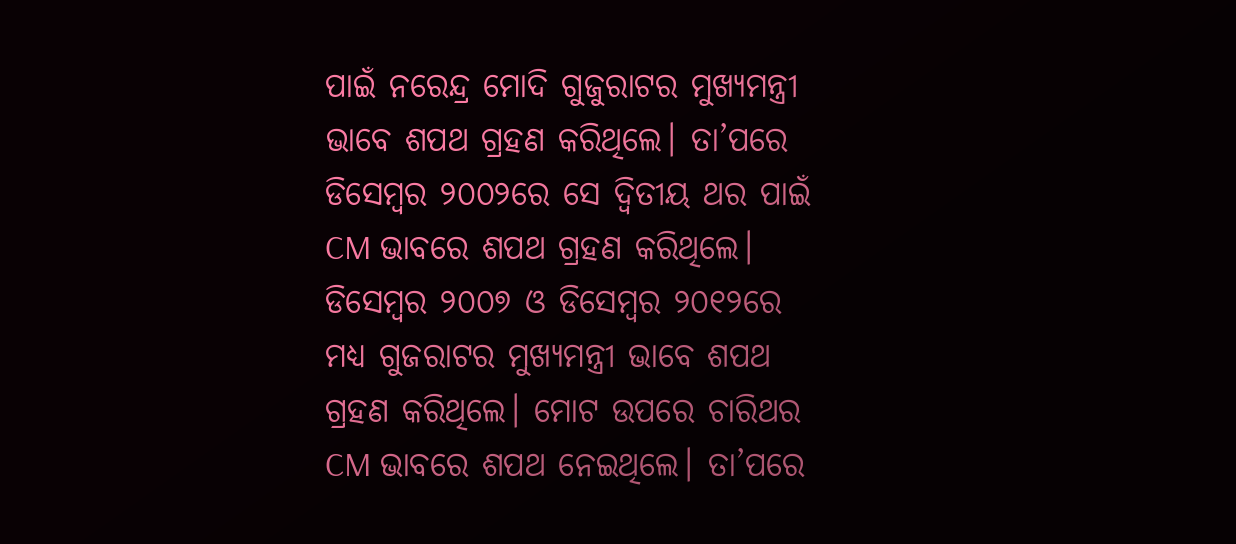ପାଇଁ ନରେନ୍ଦ୍ର ମୋଦି ଗୁଜୁରାଟର ମୁଖ୍ୟମନ୍ତ୍ରୀ ଭାବେ ଶପଥ ଗ୍ରହଣ କରିଥିଲେ। ତା’ପରେ ଡିସେମ୍ବର ୨୦୦୨ରେ ସେ ଦ୍ୱିତୀୟ ଥର ପାଇଁ CM ଭାବରେ ଶପଥ ଗ୍ରହଣ କରିଥିଲେ। ଡିସେମ୍ବର ୨୦୦୭ ଓ ଡିସେମ୍ବର ୨୦୧୨ରେ ମଧ୍ୟ ଗୁଜରାଟର ମୁଖ୍ୟମନ୍ତ୍ରୀ ଭାବେ ଶପଥ ଗ୍ରହଣ କରିଥିଲେ। ମୋଟ ଉପରେ ଚାରିଥର CM ଭାବରେ ଶପଥ ନେଇଥିଲେ। ତା’ପରେ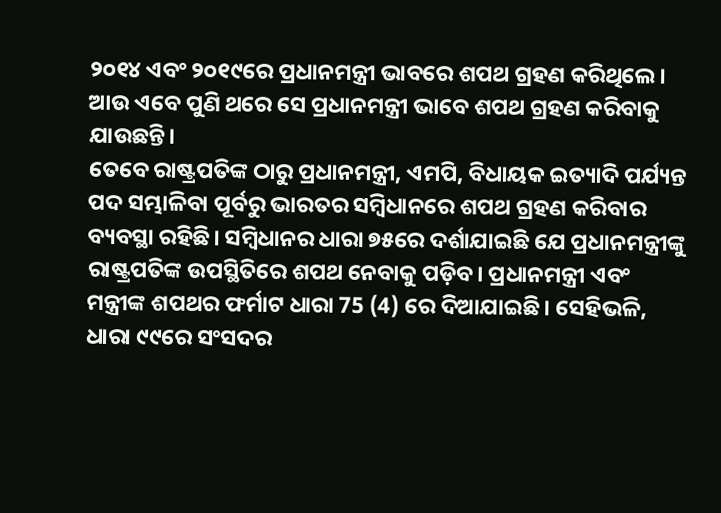୨୦୧୪ ଏବଂ ୨୦୧୯ରେ ପ୍ରଧାନମନ୍ତ୍ରୀ ଭାବରେ ଶପଥ ଗ୍ରହଣ କରିଥିଲେ। ଆଉ ଏବେ ପୁଣି ଥରେ ସେ ପ୍ରଧାନମନ୍ତ୍ରୀ ଭାବେ ଶପଥ ଗ୍ରହଣ କରିବାକୁ ଯାଉଛନ୍ତି।
ତେବେ ରାଷ୍ଟ୍ରପତିଙ୍କ ଠାରୁ ପ୍ରଧାନମନ୍ତ୍ରୀ, ଏମପି, ବିଧାୟକ ଇତ୍ୟାଦି ପର୍ଯ୍ୟନ୍ତ ପଦ ସମ୍ଭାଳିବା ପୂର୍ବରୁ ଭାରତର ସମ୍ବିଧାନରେ ଶପଥ ଗ୍ରହଣ କରିବାର ବ୍ୟବସ୍ଥା ରହିଛି। ସମ୍ବିଧାନର ଧାରା ୭୫ରେ ଦର୍ଶାଯାଇଛି ଯେ ପ୍ରଧାନମନ୍ତ୍ରୀଙ୍କୁ ରାଷ୍ଟ୍ରପତିଙ୍କ ଉପସ୍ଥିତିରେ ଶପଥ ନେବାକୁ ପଡ଼ିବ। ପ୍ରଧାନମନ୍ତ୍ରୀ ଏବଂ ମନ୍ତ୍ରୀଙ୍କ ଶପଥର ଫର୍ମାଟ ଧାରା 75 (4) ରେ ଦିଆଯାଇଛି। ସେହିଭଳି, ଧାରା ୯୯ରେ ସଂସଦର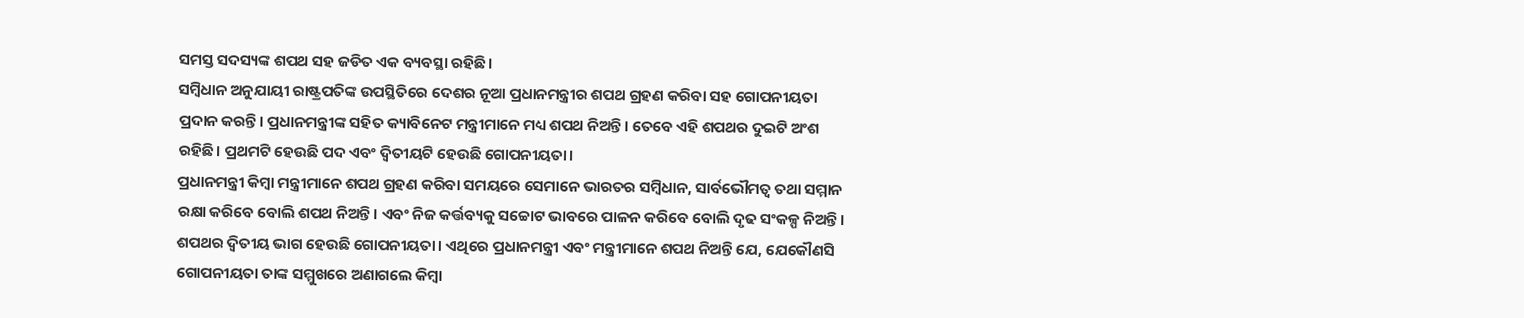ସମସ୍ତ ସଦସ୍ୟଙ୍କ ଶପଥ ସହ ଜଡିତ ଏକ ବ୍ୟବସ୍ଥା ରହିଛି।
ସମ୍ବିଧାନ ଅନୁଯାୟୀ ରାଷ୍ଟ୍ରପତିଙ୍କ ଉପସ୍ଥିତିରେ ଦେଶର ନୂଆ ପ୍ରଧାନମନ୍ତ୍ରୀର ଶପଥ ଗ୍ରହଣ କରିବା ସହ ଗୋପନୀୟତା ପ୍ରଦାନ କରନ୍ତି। ପ୍ରଧାନମନ୍ତ୍ରୀଙ୍କ ସହିତ କ୍ୟାବିନେଟ ମନ୍ତ୍ରୀମାନେ ମଧ୍ୟ ଶପଥ ନିଅନ୍ତି। ତେବେ ଏହି ଶପଥର ଦୁଇଟି ଅଂଶ ରହିଛି। ପ୍ରଥମଟି ହେଉଛି ପଦ ଏବଂ ଦ୍ୱିତୀୟଟି ହେଉଛି ଗୋପନୀୟତା।
ପ୍ରଧାନମନ୍ତ୍ରୀ କିମ୍ବା ମନ୍ତ୍ରୀମାନେ ଶପଥ ଗ୍ରହଣ କରିବା ସମୟରେ ସେମାନେ ଭାରତର ସମ୍ବିଧାନ, ସାର୍ବଭୌମତ୍ୱ ତଥା ସମ୍ମାନ ରକ୍ଷା କରିବେ ବୋଲି ଶପଥ ନିଅନ୍ତି। ଏବଂ ନିଜ କର୍ତ୍ତବ୍ୟକୁ ସଚ୍ଚୋଟ ଭାବରେ ପାଳନ କରିବେ ବୋଲି ଦୃଢ ସଂକଳ୍ପ ନିଅନ୍ତି।
ଶପଥର ଦ୍ୱିତୀୟ ଭାଗ ହେଉଛି ଗୋପନୀୟତା। ଏଥିରେ ପ୍ରଧାନମନ୍ତ୍ରୀ ଏବଂ ମନ୍ତ୍ରୀମାନେ ଶପଥ ନିଅନ୍ତି ଯେ, ଯେକୌଣସି ଗୋପନୀୟତା ତାଙ୍କ ସମ୍ମୁଖରେ ଅଣାଗଲେ କିମ୍ବା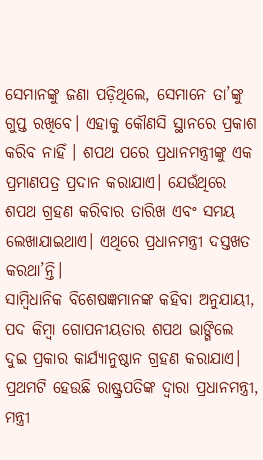ସେମାନଙ୍କୁ ଜଣା ପଡ଼ିଥିଲେ, ସେମାନେ ତା’ଙ୍କୁ ଗୁପ୍ତ ରଖିବେ। ଏହାକୁ କୌଣସି ସ୍ଥାନରେ ପ୍ରକାଶ କରିବ ନାହିଁ । ଶପଥ ପରେ ପ୍ରଧାନମନ୍ତ୍ରୀଙ୍କୁ ଏକ ପ୍ରମାଣପତ୍ର ପ୍ରଦାନ କରାଯାଏ। ଯେଉଁଥିରେ ଶପଥ ଗ୍ରହଣ କରିବାର ତାରିଖ ଏବଂ ସମୟ ଲେଖାଯାଇଥାଏ। ଏଥିରେ ପ୍ରଧାନମନ୍ତ୍ରୀ ଦସ୍ତଖତ କରଥା’ନ୍ତି।
ସାମ୍ବିଧାନିକ ବିଶେଷଜ୍ଞମାନଙ୍କ କହିବା ଅନୁଯାୟୀ, ପଦ କିମ୍ବା ଗୋପନୀୟତାର ଶପଥ ଭାଙ୍ଗିଲେ ଦୁଇ ପ୍ରକାର କାର୍ଯ୍ୟାନୁଷ୍ଠାନ ଗ୍ରହଣ କରାଯାଏ। ପ୍ରଥମଟି ହେଉଛି ରାଷ୍ଟ୍ରପତିଙ୍କ ଦ୍ୱାରା ପ୍ରଧାନମନ୍ତ୍ରୀ, ମନ୍ତ୍ରୀ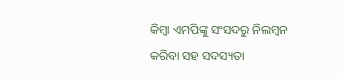କିମ୍ବା ଏମପିଙ୍କୁ ସଂସଦରୁ ନିଲମ୍ବନ କରିବା ସହ ସଦସ୍ୟତା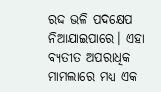ରଦ୍ଦ ଭଳି ପଦକ୍ଷେପ ନିଆଯାଇପାରେ। ଏହା ବ୍ୟତୀତ ଅପରାଧିକ ମାମଲାରେ ମଧ୍ୟ ଏକ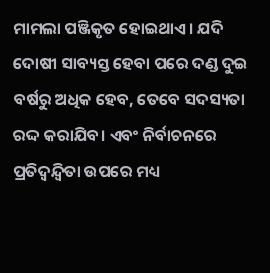ମାମଲା ପଞ୍ଜିକୃତ ହୋଇଥାଏ। ଯଦି ଦୋଷୀ ସାବ୍ୟସ୍ତ ହେବା ପରେ ଦଣ୍ଡ ଦୁଇ ବର୍ଷରୁ ଅଧିକ ହେବ, ତେବେ ସଦସ୍ୟତା ରଦ୍ଦ କରାଯିବ। ଏବଂ ନିର୍ବାଚନରେ ପ୍ରତିଦ୍ୱନ୍ଦ୍ୱିତା ଉପରେ ମଧ୍ୟ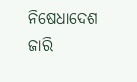ନିଷେଧାଦେଶ ଜାରି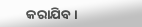କରାଯିବ।